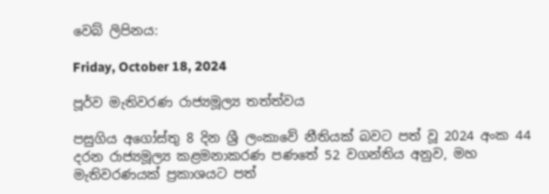වෙබ් ලිපිනය:

Friday, October 18, 2024

පූර්ව මැතිවරණ රාජ්‍යමූල්‍ය තත්ත්වය

පසුගිය අගෝස්තු 8 දින ශ්‍රී ලංකාවේ නීතියක් බවට පත් වූ 2024 අංක 44 දරන රාජ්‍යමූල්‍ය කළමනාකරණ පණතේ 52 වගන්තිය අනුව, මහ මැතිවරණයක් ප්‍රකාශයට පත්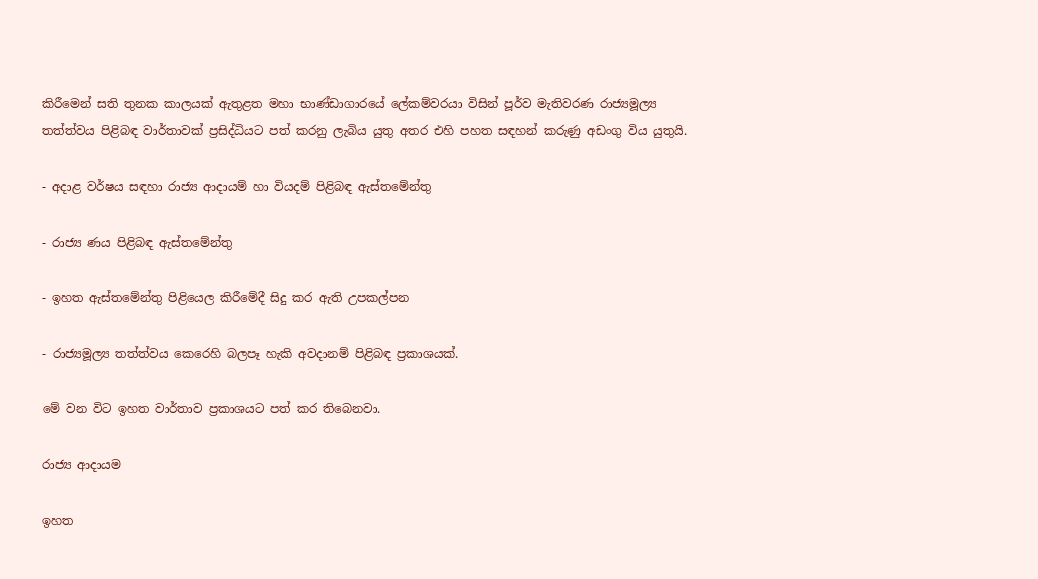කිරීමෙන් සති තුනක කාලයක් ඇතුළත මහා භාණ්ඩාගාරයේ ලේකම්වරයා විසින් පූර්ව මැතිවරණ රාජ්‍යමූල්‍ය තත්ත්වය පිළිබඳ වාර්තාවක් ප්‍රසිද්ධියට පත් කරනු ලැබිය යුතු අතර එහි පහත සඳහන් කරුණු අඩංගු විය යුතුයි.

- අදාළ වර්ෂය සඳහා රාජ්‍ය ආදායම් හා වියදම් පිළිබඳ ඇස්තමේන්තු

- රාජ්‍ය ණය පිළිබඳ ඇස්තමේන්තු

- ඉහත ඇස්තමේන්තු පිළියෙල කිරීමේදී සිදු කර ඇති උපකල්පන

- රාජ්‍යමූල්‍ය තත්ත්වය කෙරෙහි බලපෑ හැකි අවදානම් පිළිබඳ ප්‍රකාශයක්.

මේ වන විට ඉහත වාර්තාව ප්‍රකාශයට පත් කර තිබෙනවා.

රාජ්‍ය ආදායම

ඉහත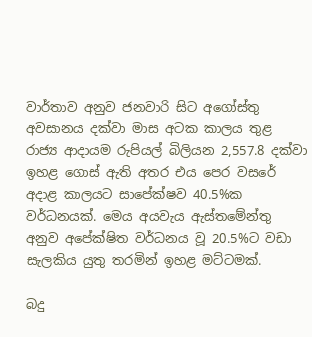වාර්තාව අනුව ජනවාරි සිට අගෝස්තු අවසානය දක්වා මාස අටක කාලය තුළ රාජ්‍ය ආදායම රුපියල් බිලියන 2,557.8 දක්වා ඉහළ ගොස් ඇති අතර එය පෙර වසරේ අදාළ කාලයට සාපේක්ෂව 40.5%ක වර්ධනයක්. මෙය අයවැය ඇස්තමේන්තු අනුව අපේක්ෂිත වර්ධනය වූ 20.5%ට වඩා සැලකිය යුතු තරමින් ඉහළ මට්ටමක්.

බදු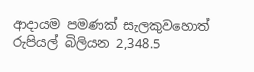ආදායම පමණක් සැලකුවහොත් රුපියල් බිලියන 2,348.5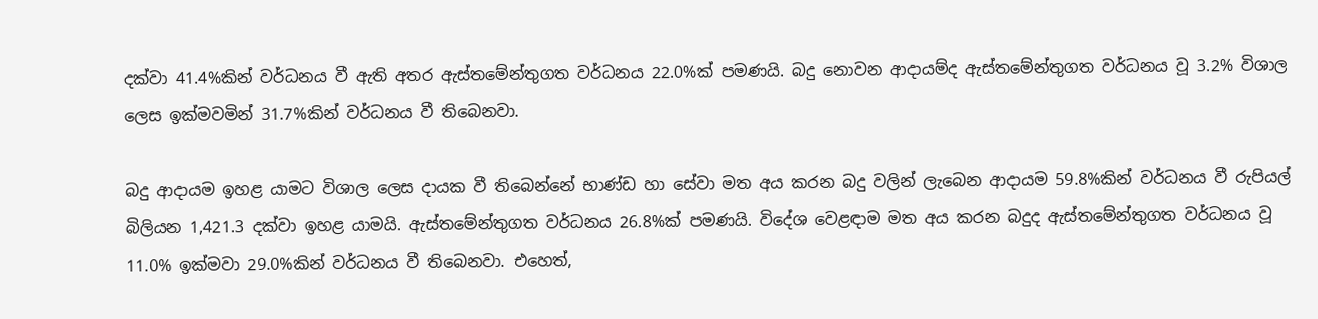දක්වා 41.4%කින් වර්ධනය වී ඇති අතර ඇස්තමේන්තුගත වර්ධනය 22.0%ක් පමණයි. බදු නොවන ආදායම්ද ඇස්තමේන්තුගත වර්ධනය වූ 3.2% විශාල ලෙස ඉක්මවමින් 31.7%කින් වර්ධනය වී තිබෙනවා.

බදු ආදායම ඉහළ යාමට විශාල ලෙස දායක වී තිබෙන්නේ භාණ්ඩ හා සේවා මත අය කරන බදු වලින් ලැබෙන ආදායම 59.8%කින් වර්ධනය වී රුපියල් බිලියන 1,421.3 දක්වා ඉහළ යාමයි. ඇස්තමේන්තුගත වර්ධනය 26.8%ක් පමණයි. විදේශ වෙළඳාම මත අය කරන බදුද ඇස්තමේන්තුගත වර්ධනය වූ 11.0% ඉක්මවා 29.0%කින් වර්ධනය වී තිබෙනවා. එහෙත්,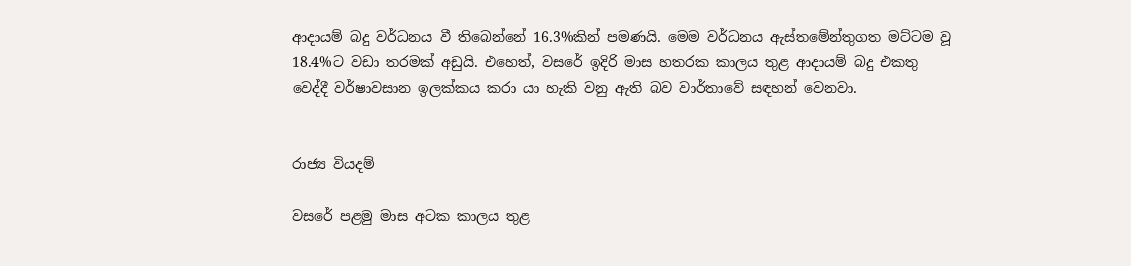ආදායම් බදු වර්ධනය වී තිබෙන්නේ 16.3%කින් පමණයි. මෙම වර්ධනය ඇස්තමේන්තුගත මට්ටම වූ 18.4%ට වඩා තරමක් අඩුයි. එහෙත්, වසරේ ඉදිරි මාස හතරක කාලය තුළ ආදායම් බදු එකතු වෙද්දී වර්ෂාවසාන ඉලක්කය කරා යා හැකි වනු ඇති බව වාර්තාවේ සඳහන් වෙනවා.


රාජ්‍ය වියදම්

වසරේ පළමු මාස අටක කාලය තුළ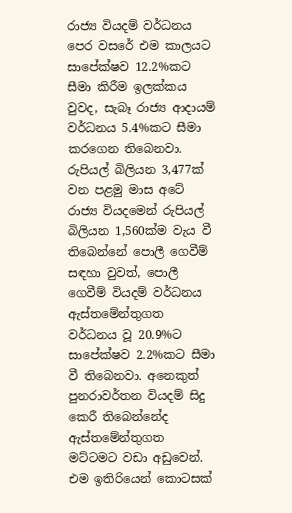රාජ්‍ය වියදම් වර්ධනය පෙර වසරේ එම කාලයට සාපේක්ෂව 12.2%කට සීමා කිරීම ඉලක්කය වුවද, සැබෑ රාජ්‍ය ආදායම් වර්ධනය 5.4%කට සීමා කරගෙන තිබෙනවා. රුපියල් බිලියන 3,477ක් වන පළමු මාස අටේ රාජ්‍ය වියදමෙන් රුපියල් බිලියන 1,560ක්ම වැය වී තිබෙන්නේ පොලී ගෙවීම් සඳහා වුවත්, පොලී ගෙවීම් වියදම් වර්ධනය ඇස්තමේන්තුගත වර්ධනය වූ 20.9%ට සාපේක්ෂව 2.2%කට සීමා වී තිබෙනවා. අනෙකුත් පුනරාවර්තන වියදම් සිදු කෙරී තිබෙන්නේද ඇස්තමේන්තුගත මට්ටමට වඩා අඩුවෙන්. එම ඉතිරියෙන් කොටසක්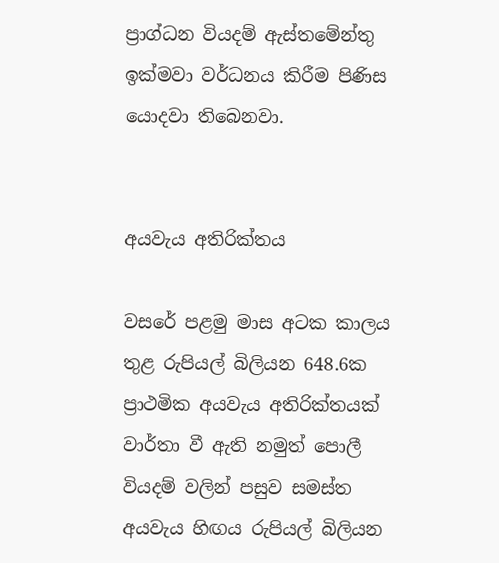ප්‍රාග්ධන වියදම් ඇස්තමේන්තු ඉක්මවා වර්ධනය කිරීම පිණිස යොදවා තිබෙනවා.


අයවැය අතිරික්තය

වසරේ පළමු මාස අටක කාලය තුළ රුපියල් බිලියන 648.6ක ප්‍රාථමික අයවැය අතිරික්තයක් වාර්තා වී ඇති නමුත් පොලී වියදම් වලින් පසුව සමස්ත අයවැය හිඟය රුපියල් බිලියන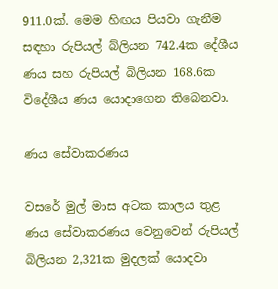911.0ක්. මෙම හිඟය පියවා ගැනීම සඳහා රුපියල් බ්ලියන 742.4ක දේශීය ණය සහ රුපියල් බිලියන 168.6ක විදේශීය ණය යොදාගෙන තිබෙනවා.

ණය සේවාකරණය

වසරේ මුල් මාස අටක කාලය තුළ ණය සේවාකරණය වෙනුවෙන් රුපියල් බිලියන 2,321ක මුදලක් යොදවා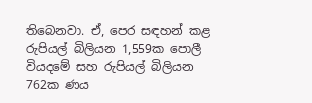තිබෙනවා. ඒ, පෙර සඳහන් කළ රුපියල් බිලියන 1,559ක පොලී වියදමේ සහ රුපියල් බිලියන 762ක ණය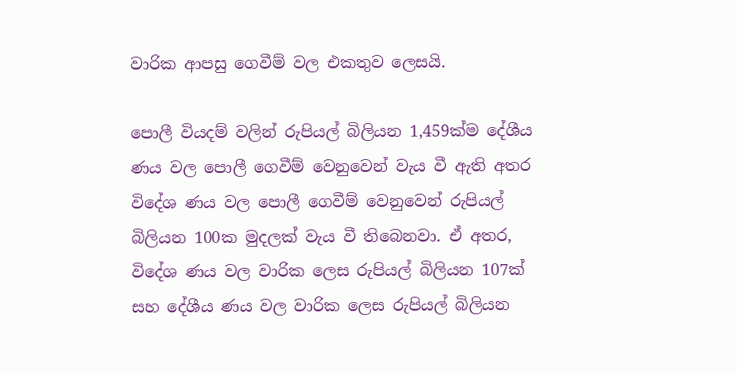වාරික ආපසු ගෙවීම් වල එකතුව ලෙසයි.

පොලී වියදම් වලින් රුපියල් බිලියන 1,459ක්ම දේශීය ණය වල පොලී ගෙවීම් වෙනුවෙන් වැය වී ඇති අතර විදේශ ණය වල පොලී ගෙවීම් වෙනුවෙන් රුපියල් බිලියන 100ක මුදලක් වැය වී තිබෙනවා. ඒ අතර, විදේශ ණය වල වාරික ලෙස රුපියල් බිලියන 107ක් සහ දේශීය ණය වල වාරික ලෙස රුපියල් බිලියන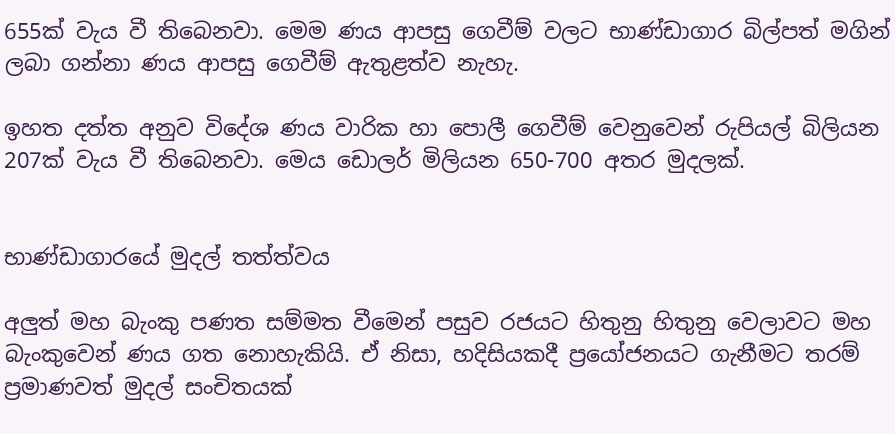655ක් වැය වී තිබෙනවා. මෙම ණය ආපසු ගෙවීම් වලට භාණ්ඩාගාර බිල්පත් මගින් ලබා ගන්නා ණය ආපසු ගෙවීම් ඇතුළත්ව නැහැ.

ඉහත දත්ත අනුව විදේශ ණය වාරික හා පොලී ගෙවීම් වෙනුවෙන් රුපියල් බිලියන 207ක් වැය වී තිබෙනවා. මෙය ඩොලර් මිලියන 650-700 අතර මුදලක්.


භාණ්ඩාගාරයේ මුදල් තත්ත්වය

අලුත් මහ බැංකු පණත සම්මත වීමෙන් පසුව රජයට හිතුනු හිතුනු වෙලාවට මහ බැංකුවෙන් ණය ගත නොහැකියි. ඒ නිසා, හදිසියකදී ප්‍රයෝජනයට ගැනීමට තරම් ප්‍රමාණවත් මුදල් සංචිතයක්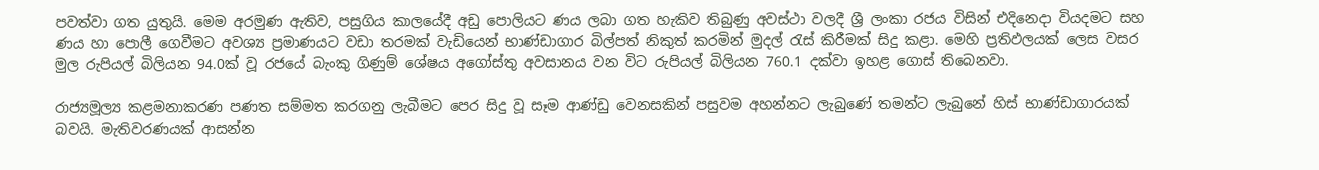පවත්වා ගත යුතුයි. මෙම අරමුණ ඇතිව, පසුගිය කාලයේදී අඩු පොලියට ණය ලබා ගත හැකිව තිබුණු අවස්ථා වලදී ශ්‍රී ලංකා රජය විසින් එදිනෙදා වියදමට සහ ණය හා පොලී ගෙවීමට අවශ්‍ය ප්‍රමාණයට වඩා තරමක් වැඩියෙන් භාණ්ඩාගාර බිල්පත් නිකුත් කරමින් මුදල් රැස් කිරීමක් සිදු කළා. මෙහි ප්‍රතිඵලයක් ලෙස වසර මුල රුපියල් බිලියන 94.0ක් වූ රජයේ බැංකු ගිණුම් ශේෂය අගෝස්තු අවසානය වන විට රුපියල් බිලියන 760.1 දක්වා ඉහළ ගොස් තිබෙනවා.

රාජ්‍යමූල්‍ය කළමනාකරණ පණත සම්මත කරගනු ලැබීමට පෙර සිදු වූ සෑම ආණ්ඩු වෙනසකින් පසුවම අහන්නට ලැබුණේ තමන්ට ලැබුනේ හිස් භාණ්ඩාගාරයක් බවයි. මැතිවරණයක් ආසන්න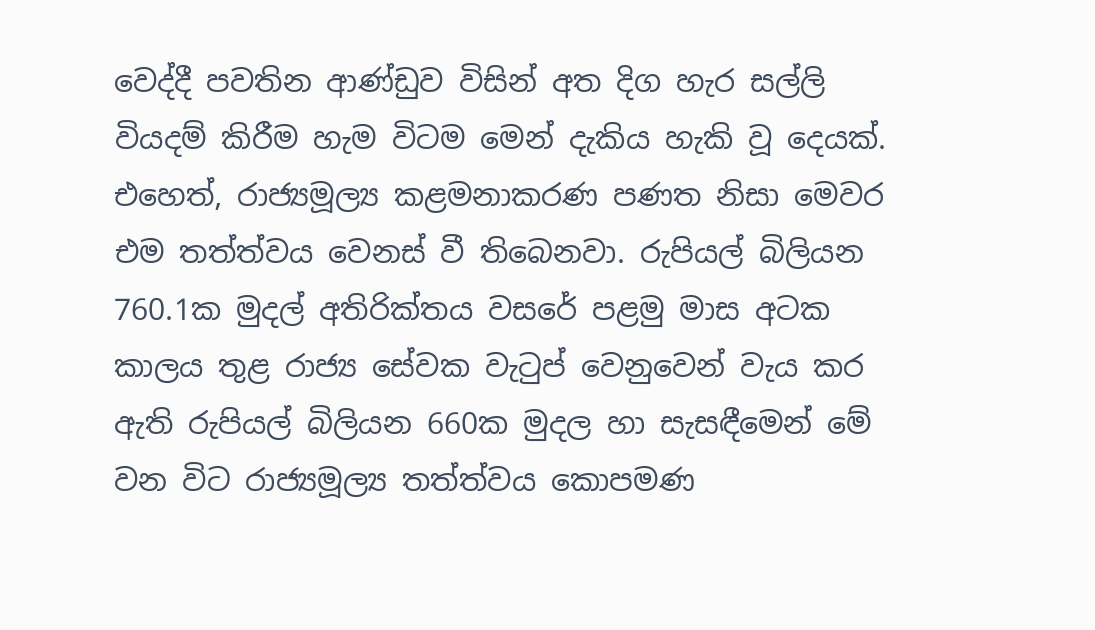වෙද්දී පවතින ආණ්ඩුව විසින් අත දිග හැර සල්ලි වියදම් කිරීම හැම විටම මෙන් දැකිය හැකි වූ දෙයක්. එහෙත්, රාජ්‍යමූල්‍ය කළමනාකරණ පණත නිසා මෙවර එම තත්ත්වය වෙනස් වී තිබෙනවා. රුපියල් බිලියන 760.1ක මුදල් අතිරික්තය වසරේ පළමු මාස අටක කාලය තුළ රාජ්‍ය සේවක වැටුප් වෙනුවෙන් වැය කර ඇති රුපියල් බිලියන 660ක මුදල හා සැසඳීමෙන් මේ වන විට රාජ්‍යමූල්‍ය තත්ත්වය කොපමණ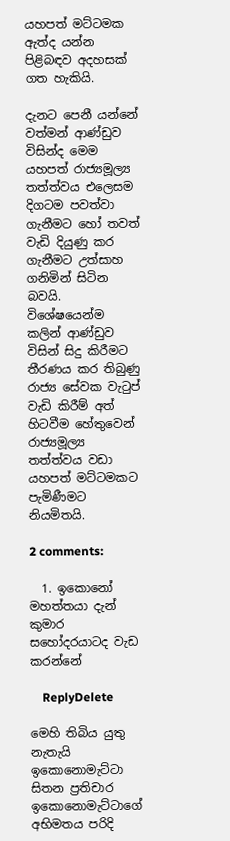යහපත් මට්ටමක ඇත්ද යන්න පිළිබඳව අදහසක් ගත හැකියි.

දැනට පෙනී යන්නේ වත්මන් ආණ්ඩුව විසින්ද මෙම යහපත් රාජ්‍යමූල්‍ය තත්ත්වය එලෙසම දිගටම පවත්වා ගැනීමට හෝ තවත් වැඩි දියුණු කර ගැනීමට උත්සාහ ගනිමින් සිටින බවයි. විශේෂයෙන්ම කලින් ආණ්ඩුව විසින් සිදු කිරීමට තීරණය කර තිබුණු රාජ්‍ය සේවක වැටුප් වැඩි කිරීම් අත් හිටවීම හේතුවෙන් රාජ්‍යමූල්‍ය තත්ත්වය වඩා යහපත් මට්ටමකට පැමිණීමට නියමිතයි.

2 comments:

  1. ඉකොනෝ මහත්තයා දැන් කුමාර සහෝදරයාටද වැඩ කරන්නේ

    ReplyDelete

මෙහි තිබිය යුතු නැතැයි ඉකොනොමැට්ටා සිතන ප්‍රතිචාර ඉකොනොමැට්ටාගේ අභිමතය පරිදි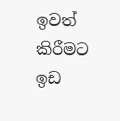ඉවත් කිරීමට ඉඩ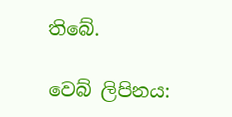තිබේ.

වෙබ් ලිපිනය: